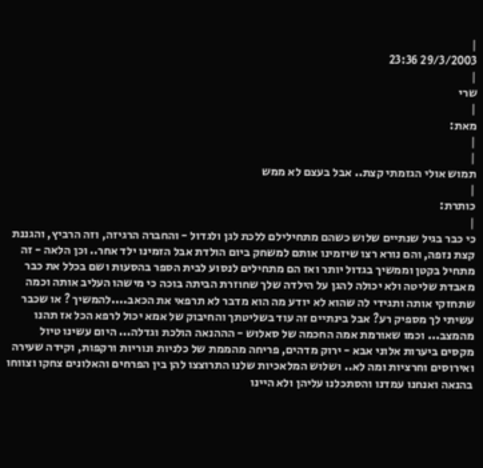|
29/3/2003 23:36
|
שרי
|
מאת:
|
|
תמוש אולי הגזמתי קצת.. אבל בעצם לא ממש
|
כותרת:
|
כי כבר בגיל שנתיים שלוש כשהם מתחילילם ללכת לגן ולגדול - והחברה הרגיזה, וזה הרביץ, והגננת קצת נזפה, והם נורא רצו שיזמינו אותם למשחק ביום הולדת אבל הזמינו ילד אחר.. וכן הלאה - זה מתחיל בקטן וממשיך בגדול יותר ואז הם מתחילים לנסוע לבית הספר בהסעות ושם בכלל את כבר מאבדת שליטה ולא יכולה להגן על הילדה שלך שחוזרת הביתה בוכה כי מישהו העליב אותה וכמה שתחזקי אותה ותגידי לה שהוא לא יודע מה הוא מדבר לא תרפאי את הכאב....להמשיך ? או שכבר עשיתי לך מספיק רע? אבל בינתיים זה עוד בשליטתך והחיבוק של אמא יכול לרפא הכל אז תהנו מהמצב... וכמו שאורמת אמה החכמה של סאלוש - הההנאה הולכת וגדלה... היום עשינו טיול מקסים ביערות אלוני אבא - ירוק מדהים, פריחה מהממת של כלניות ונוריות ורקפות, וקידה שעירה ואירוסים וחרציות ומה לא.. ושלוש המלאכיות שלנו התרוצצו להן בין הפרחים והאלונים צחקו וצווחו בהנאה ואנחנו עמדנו והסתכלנו עליהן ולא היינו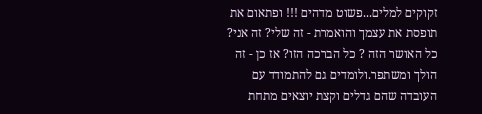זקוקים למלים...פשוט מדהים !!! ופתאום את תופסת את עצמך והואמרת - זה שלי? זה אני? כל האושר הזה ? כל הברכה הזו? אז כן - זה הולך ומשתפר.ולומדים גם להתמודד עם העובדה שהם גדלים וקצת יוצאים מתחת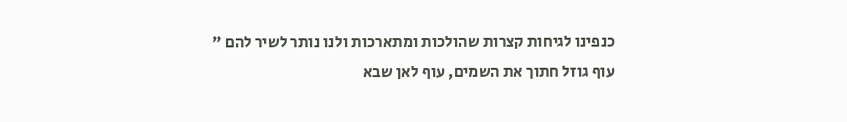כנפינו לגיחות קצרות שהולכות ומתארכות ולנו נותר לשיר להם " עוף גוזל חתוך את השמים, עוף לאן שבא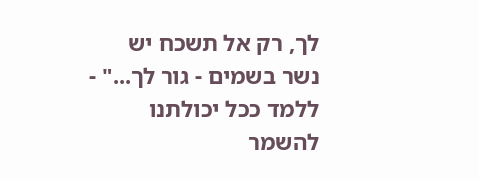לך, רק אל תשכח יש נשר בשמים - גור לך..." - ללמד ככל יכולתנו להשמר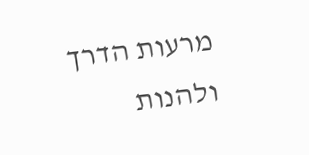מרעות הדרך ולהנות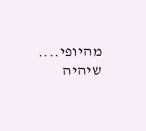מהיופי.... שיהיה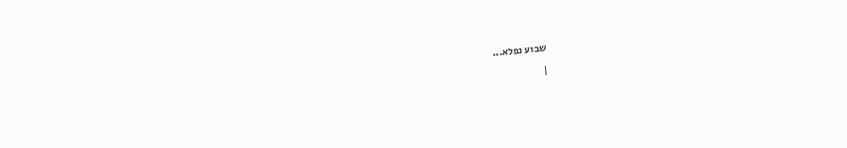שבוע נפלא...
|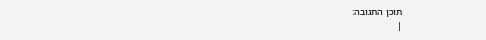תוכן התגובה:
|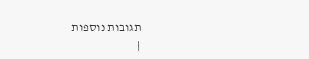תגובות נוספות
|